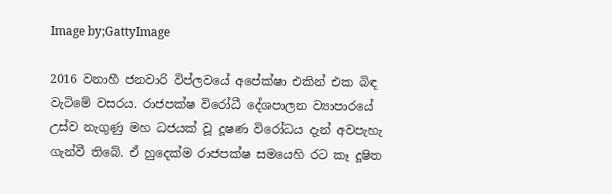Image by;GattyImage

2016 වනාහී ජනවාරි විප්ලවයේ අපේක්ෂා එකින් එක බිඳ වැටිමේ වසරය. රාජපක්ෂ විරෝධී දේශපාලන ව්‍යාපාරයේ උස්ව නැගුණු මහ ධජයක් වූ දූෂණ විරෝධය දැන් අවපැහැ ගැන්වී තිබේ. ඒ හුදෙක්ම රාජපක්ෂ සමයෙහි රට කෑ දූෂිත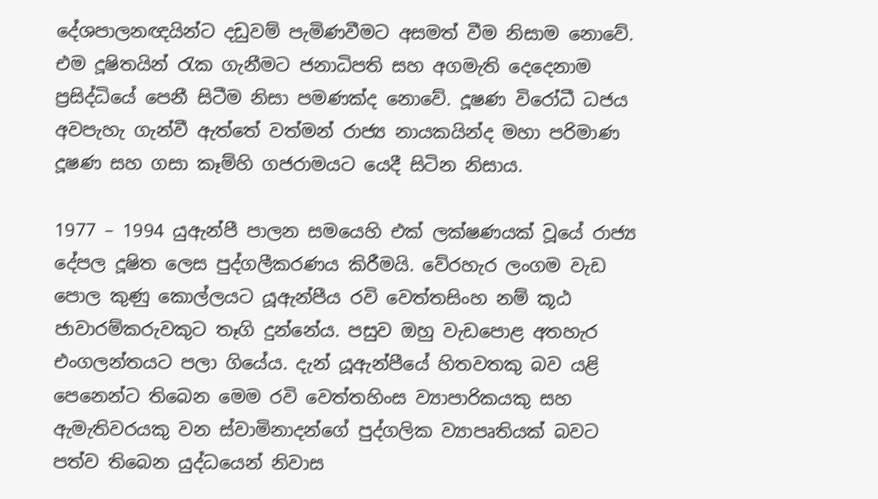දේශපාලනඥයින්ට දඩුවම් පැමිණවීමට අසමත් වීම නිසාම නොවේ. එම දූෂිතයින් රැක ගැනීමට ජනාධිපති සහ අගමැති දෙදෙනාම ප්‍රසිද්ධියේ පෙනී සිටීම නිසා පමණක්ද නොවේ. දූෂණ විරෝධී ධජය අවපැහැ ගැන්වී ඇත්තේ වත්මන් රාජ්‍ය නායකයින්ද මහා පරිමාණ දූෂණ සහ ගසා කෑම්හි ගජරාමයට යෙදී සිටින නිසාය.

1977 – 1994 යුඇන්පී පාලන සමයෙහි එක් ලක්ෂණයක් වූයේ රාජ්‍ය දේපල දූෂිත ලෙස පුද්ගලීකරණය කිරීමයි. වේරහැර ලංගම වැඩ පොල කුණු කොල්ලයට යූඇන්පීය රවි වෙත්තසිංහ නම් කූඨ ජාවාරම්කරුවකුට තෑගි දුන්නේය. පසුව ඔහු වැඩපොළ අතහැර එංගලන්තයට පලා ගියේය. දැන් යූඇන්පීයේ හිතවතකු බව යළි පෙනෙන්ට තිබෙන මෙම රවි වෙත්තහිංස ව්‍යාපාරිකයකු සහ ඇමැතිවරයකු වන ස්වාමිනාදන්ගේ පුද්ගලික ව්‍යාපෘතියක් බවට පත්ව තිබෙන යුද්ධයෙන් නිවාස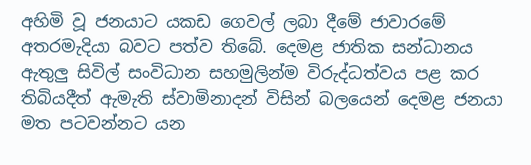අහිමි වූ ජනයාට යකඩ ගෙවල් ලබා දීමේ ජාවාරමේ අතරමැදියා බවට පත්ව තිබේ. දෙමළ ජාතික සන්ධානය ඇතුලු සිවිල් සංවිධාන සහමුලින්ම විරුද්ධත්වය පළ කර තිබියදීත් ඇමැති ස්වාමිනාදන් විසින් බලයෙන් දෙමළ ජනයා මත පටවන්නට යන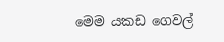මෙම යකඩ ගෙවල්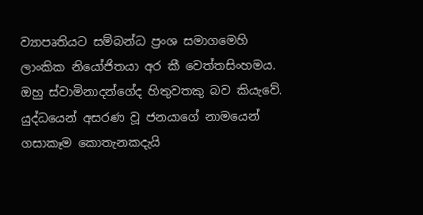ව්‍යාපෘතියට සම්බන්ධ ප්‍රංශ සමාගමෙහි ලාංකික නියෝජිතයා අර කී වෙත්තසිංහමය. ඔහු ස්වාමිනාදන්ගේද හිතුවතකු බව කියැවේ. යුද්ධයෙන් අසරණ වූ ජනයාගේ නාමයෙන් ගසාකෑම කොතැනකදැයි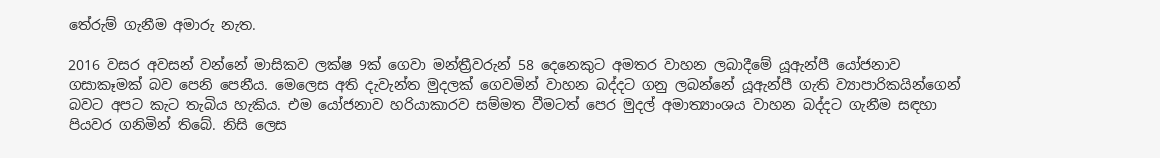තේරුම් ගැනීම අමාරු නැත.

2016 වසර අවසන් වන්නේ මාසිකව ලක්ෂ 9ක් ගෙවා මන්ත්‍රීවරුන් 58 දෙනෙකුට අමතර වාහන ලබාදීමේ යූඇන්පී යෝජනාව ගසාකෑමක් බව පෙනි පෙනීය. මෙලෙස අති දැවැන්ත මුදලක් ගෙවමින් වාහන බද්දට ගනු ලබන්නේ යූඇන්පී ගැති ව්‍යාපාරිකයින්ගෙන් බවට අපට කැට තැබිය හැකිය. එම යෝජනාව හරියාකාරව සම්මත වීමටත් පෙර මුදල් අමාත්‍යාංශය වාහන බද්දට ගැනීම සඳහා පියවර ගනිමින් තිබේ. නිසි ලෙස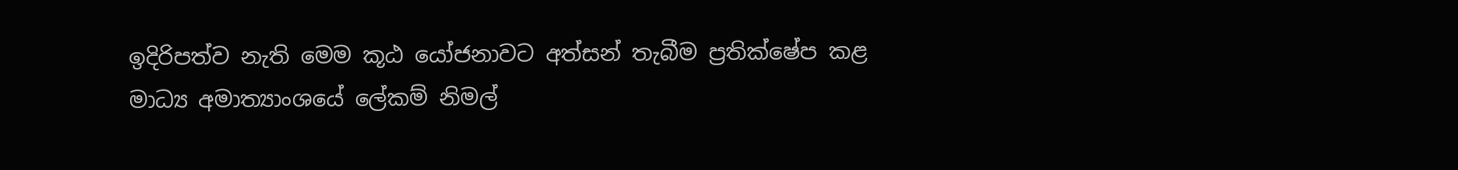ඉදිරිපත්ව නැති මෙම කූඨ යෝජනාවට අත්සන් තැබීම ප්‍රතික්ෂේප කළ මාධ්‍ය අමාත්‍යාංශයේ ලේකම් නිමල්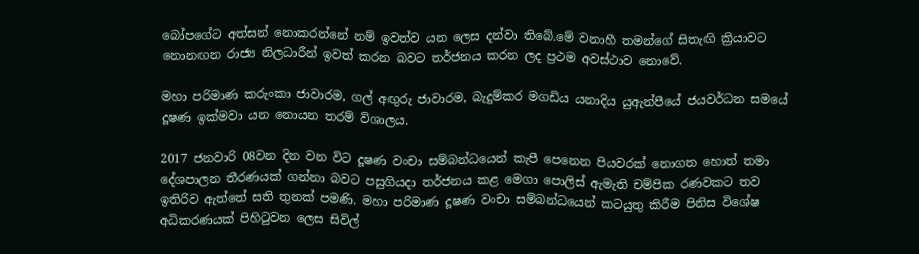බෝපගේට අත්සන් නොකරන්නේ නම් ඉවත්ව යන ලෙස දන්වා තිබේ.මේ වනාහී තමන්ගේ සිතැඟි ක්‍රියාවට නොනඟන රාජ්‍ය නිලධාරීන් ඉවත් කරන බවට තර්ජනය කරන ලද ප්‍රථම අවස්ථාව නොවේ.

මහා පරිමාණ කරුංකා ජාවාරම, ගල් අඟුරු ජාවාරම, බැදුම්කර මගඩිය යනාදිය යුඇන්පීයේ ජයවර්ධන සමයේ දූෂණ ඉක්මවා යන නොයන තරම් විශාලය.

2017 ජනවාරි 08වන දින වන විට දූෂණ වංචා සම්බන්ධයෙන් කැපී පෙනෙන පියවරක් නොගත හොත් තමා දේශපාලන තීරණයක් ගන්නා බවට පසුගියදා තර්ජනය කළ මෙගා පොලිස් ඇමැති චම්පික රණවකට තව ඉතිරිව ඇත්තේ සති තුනක් පමණි. මහා පරිමාණ දූෂණ වංචා සම්බන්ධයෙන් කටයුතු කිරීම පිනිස විශේෂ අධිකරණයක් පිහිටුවන ලෙස සිවිල්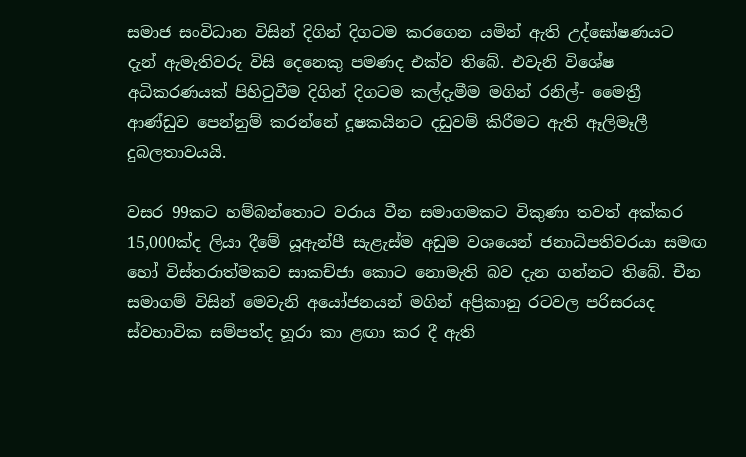සමාජ සංවිධාන විසින් දිගින් දිගටම කරගෙන යමින් ඇති උද්ඝෝෂණයට දැන් ඇමැතිවරු විසි දෙනෙකු පමණද එක්ව තිබේ. එවැනි විශේෂ අධිකරණයක් පිහිටුවීම දිගින් දිගටම කල්දැමීම මගින් රනිල්- මෛත්‍රී ආණ්ඩුව පෙන්නුම් කරන්නේ දූෂකයිනට දඩුවම් කිරීමට ඇති ඈලිමෑලී දුබලතාවයයි.

වසර 99කට හම්බන්තොට වරාය වීන සමාගමකට විකුණා තවත් අක්කර 15,000ක්ද ලියා දීමේ යූඇන්පී සැළැස්ම අඩුම වශයෙන් ජනාධිපතිවරයා සමඟ හෝ විස්තරාත්මකව සාකච්ජා කොට නොමැති බව දැන ගන්නට තිබේ. චීන සමාගම් විසින් මෙවැනි අයෝජනයන් මගින් අප්‍රිකානු රටවල පරිසරයද ස්වභාවික සම්පත්ද හූරා කා ළඟා කර දී ඇති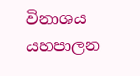විනාශය යහපාලන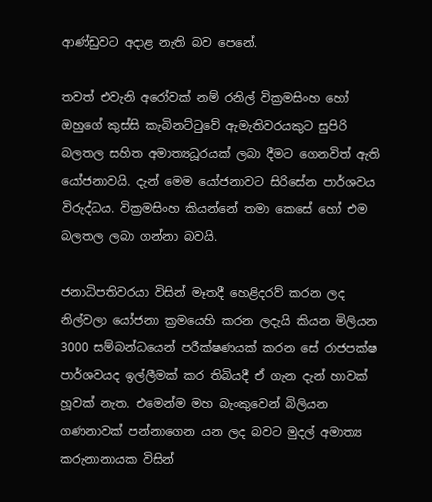ආණ්ඩුවට අදාළ නැති බව පෙනේ.

තවත් එවැනි අරෝවක් නම් රනිල් වික්‍රමසිංහ හෝ ඔහුගේ කුස්සි කැබිනට්ටුවේ ඇමැතිවරයකුට සුපිරි බලතල සහිත අමාත්‍යධූරයක් ලබා දීමට ගෙනවිත් ඇති යෝජනාවයි. දැන් මෙම යෝජනාවට සිරිසේන පාර්ශවය විරුද්ධය. වික්‍රමසිංහ කියන්නේ තමා කෙසේ හෝ එම බලතල ලබා ගන්නා බවයි.

ජනාධිපතිවරයා විසින් මෑතදී හෙළිදරව් කරන ලද නිල්වලා යෝජනා ක්‍රමයෙහි කරන ලදැයි කියන මිලියන 3000 සම්බන්ධයෙන් පරීක්ෂණයක් කරන සේ රාජපක්ෂ පාර්ශවයද ඉල්ලීමක් කර තිබියදී ඒ ගැන දැන් හාවක් හූවක් නැත. එමෙන්ම මහ බැංකුවෙන් බිලියන ගණනාවක් පන්නාගෙන යන ලද බවට මුදල් අමාත්‍ය කරුනානායක විසින්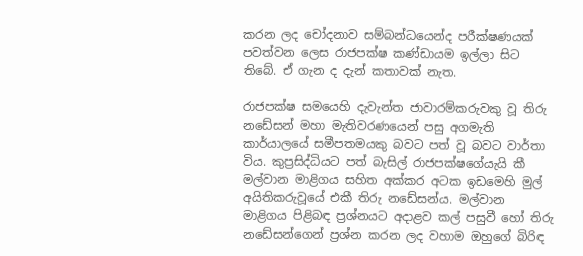කරන ලද චෝදනාව සම්බන්ධයෙන්ද පරීක්ෂණයක් පවත්වන ලෙස රාජපක්ෂ කණ්ඩායම ඉල්ලා සිට තිබේ. ඒ ගැන ද දැන් කතාවක් නැත.

රාජපක්ෂ සමයෙහි දැවැන්ත ජාවාරම්කරුවකු වූ තිරු නඩේසන් මහා මැතිවරණයෙන් පසු අගමැති කාර්යාලයේ සමීපතමයකු බවට පත් වූ බවට වාර්තා විය. කුප්‍රසිද්ධියට පත් බැසිල් රාජපක්ෂගේයැයි කී මල්වාන මාළිගය සහිත අක්කර අටක ඉඩමෙහි මුල් අයිතිකරුවූයේ එකී තිරු නඩේසන්ය. මල්වාන මාළිගය පිළිබඳ ප්‍රශ්නයට අදාළව කල් පසුවී හෝ තිරු නඩේසන්ගෙන් ප්‍රශ්න කරන ලද වහාම ඔහුගේ බිරිඳ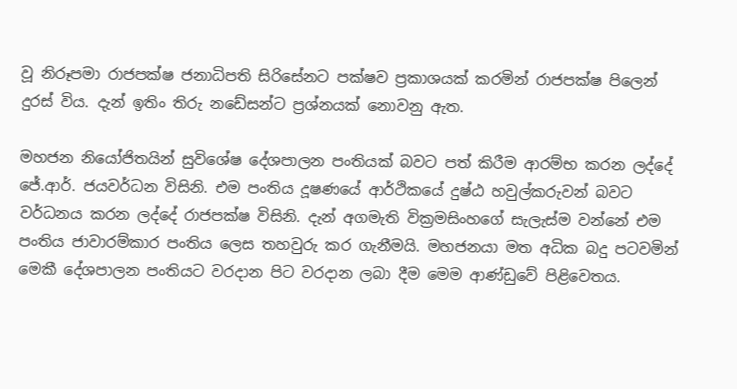වූ නිරූපමා රාජපක්ෂ ජනාධිපති සිරිසේනට පක්ෂව ප්‍රකාශයක් කරමින් රාජපක්ෂ පිලෙන් දුරස් විය. දැන් ඉතිං තිරු නඩේසන්ට ප්‍රශ්නයක් නොවනු ඇත.

මහජන නියෝජිතයින් සුවිශේෂ දේශපාලන පංතියක් බවට පත් කිරීම ආරම්භ කරන ලද්දේ ජේ.ආර්. ජයවර්ධන විසිනි. එම පංතිය දූෂණයේ ආර්ථිකයේ දුෂ්ඨ හවුල්කරුවන් බවට වර්ධනය කරන ලද්දේ රාජපක්ෂ විසිනි. දැන් අගමැති වික්‍රමසිංහගේ සැලැස්ම වන්නේ එම පංතිය ජාවාරම්කාර පංතිය ලෙස තහවුරු කර ගැනීමයි. මහජනයා මත අධික බදු පටවමින් මෙකී දේශපාලන පංතියට වරදාන පිට වරදාන ලබා දීම මෙම ආණ්ඩුවේ පිළිවෙතය.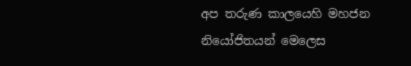අප තරුණ කාලයෙහි මහජන නියෝජිතයන් මෙලෙස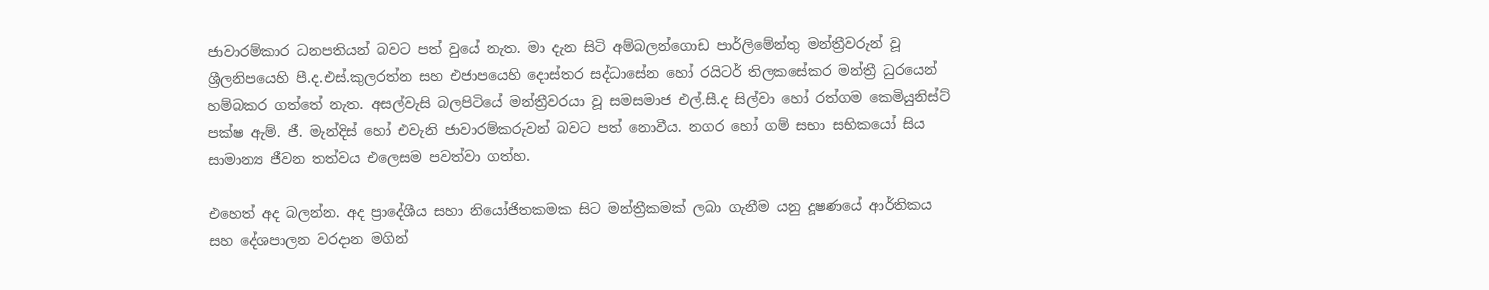ජාවාරම්කාර ධනපතියන් බවට පත් වුයේ නැත. මා දැන සිටි අම්බලන්ගොඩ පාර්ලිමේන්තු මන්ත්‍රීවරුන් වූ ශ්‍රීලනිපයෙහි පී.ද.එස්.කුලරත්න සහ එජාපයෙහි දොස්තර සද්ධාසේන හෝ රයිටර් තිලකසේකර මන්ත්‍රී ධුරයෙන් හම්බකර ගත්තේ නැත. අසල්වැසි බලපිටියේ මන්ත්‍රීවරයා වූ සමසමාජ එල්.සී.ද සිල්වා හෝ රත්ගම කෙමියුනිස්ට් පක්ෂ ඇම්. ජී. මැන්දිස් හෝ එවැනි ජාවාරම්කරුවන් බවට පත් නොවීය. නගර හෝ ගම් සභා සභිකයෝ සිය සාමාන්‍ය ජීවන තත්වය එලෙසම පවත්වා ගත්හ.

එහෙත් අද බලන්න. අද ප්‍රාදේශීය සහා නියෝජිතකමක සිට මන්ත්‍රීකමක් ලබා ගැනීම යනු දූෂණයේ ආර්තිකය සහ දේශපාලන වරදාන මගින්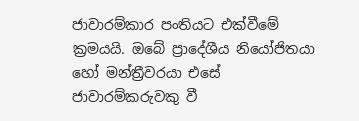ජාවාරම්කාර පංතියට එක්වීමේ ක්‍රමයයි. ඔබේ ප්‍රාදේශීය නියෝජිතයා හෝ මන්ත්‍රීවරයා එසේ ජාවාරම්කරුවකු වී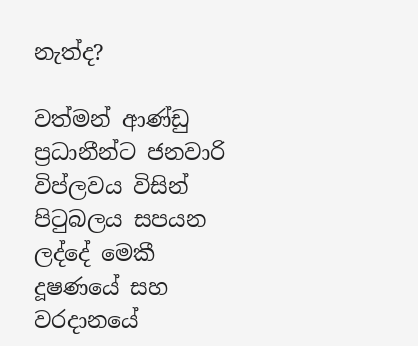නැත්ද?

වත්මන් ආණ්ඩු ප්‍රධානීන්ට ජනවාරි විප්ලවය විසින් පිටුබලය සපයන ලද්දේ මෙකී දූෂණයේ සහ වරදානයේ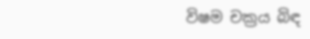විෂම චක්‍රය බිඳ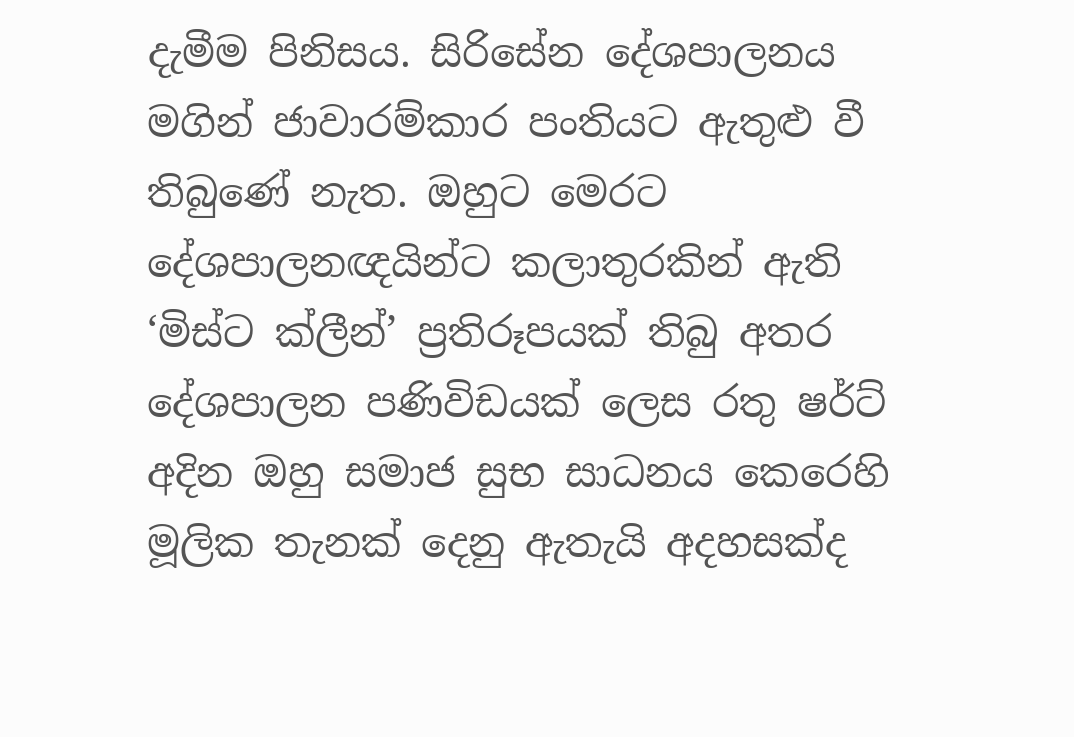දැමීම පිනිසය. සිරිසේන දේශපාලනය මගින් ජාවාරම්කාර පංතියට ඇතුළු වී තිබුණේ නැත. ඔහුට මෙරට දේශපාලනඥයින්ට කලාතුරකින් ඇති ‘මිස්ට ක්ලීන්’ ප්‍රතිරූපයක් තිබු අතර දේශපාලන පණිවිඩයක් ලෙස රතු ෂර්ට් අදින ඔහු සමාජ සුභ සාධනය කෙරෙහි මූලික තැනක් දෙනු ඇතැයි අදහසක්ද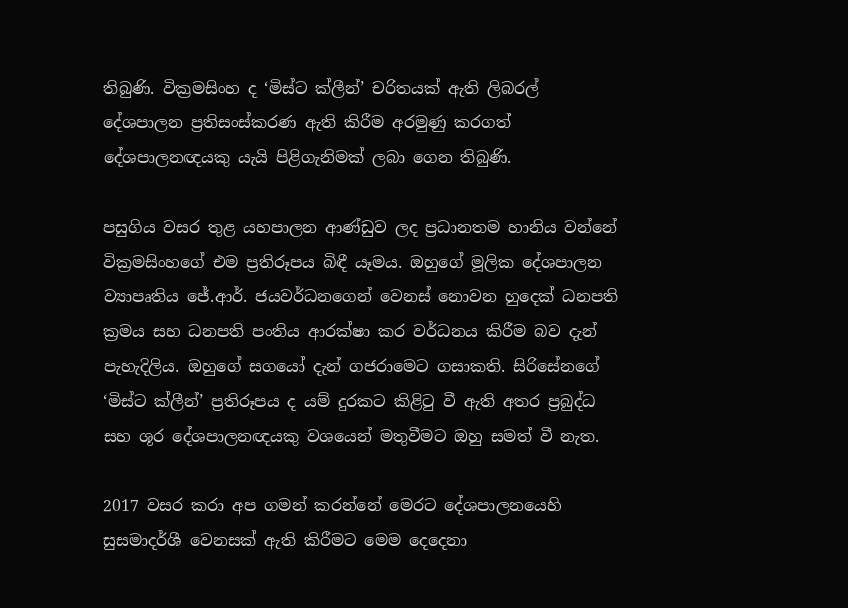තිබුණි. වික්‍රමසිංහ ද ‘මිස්ට ක්ලීන්’ චරිතයක් ඇති ලිබරල් දේශපාලන ප්‍රතිසංස්කරණ ඇති කිරීම අරමුණු කරගත් දේශපාලනඥයකු යැයි පිළිගැනිමක් ලබා ගෙන තිබුණි.

පසුගිය වසර තුළ යහපාලන ආණ්ඩුව ලද ප්‍රධානතම හානිය වන්නේ වික්‍රමසිංහගේ එම ප්‍රතිරූපය බිඳී යෑමය. ඔහුගේ මූලික දේශපාලන ව්‍යාපෘතිය ජේ.ආර්. ජයවර්ධනගෙන් වෙනස් නොවන හුදෙක් ධනපති ක්‍රමය සහ ධනපති පංතිය ආරක්ෂා කර වර්ධනය කිරීම බව දැන් පැහැදිලිය. ඔහුගේ සගයෝ දැන් ගජරාමෙට ගසාකති. සිරිසේනගේ ‘මිස්ට ක්ලීන්’ ප්‍රතිරූපය ද යම් දුරකට කිළිටු වී ඇති අතර ප්‍රබුද්ධ සහ ශූර දේශපාලනඥයකු වශයෙන් මතුවීමට ඔහු සමත් වී නැත.

2017 වසර කරා අප ගමන් කරන්නේ මෙරට දේශපාලනයෙහි සුසමාදර්ශී වෙනසක් ඇති කිරීමට මෙම දෙදෙනා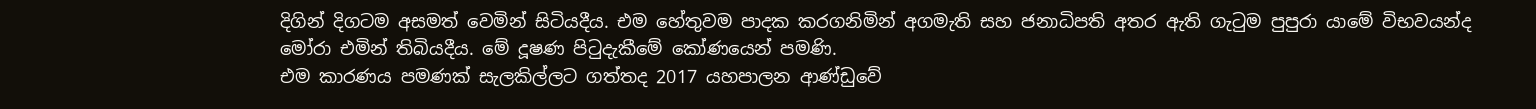දිගින් දිගටම අසමත් වෙමින් සිටියදීය. එම හේතුවම පාදක කරගනිමින් අගමැති සහ ජනාධිපති අතර ඇති ගැටුම පුපුරා යාමේ විභවයන්ද මෝරා එමින් තිබියදීය. මේ දූෂණ පිටුදැකීමේ කෝණයෙන් පමණි.
එම කාරණය පමණක් සැලකිල්ලට ගත්තද 2017 යහපාලන ආණ්ඩුවේ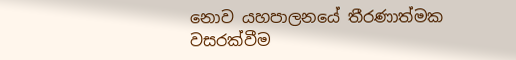නොව යහපාලනයේ තීරණාත්මක වසරක්වීම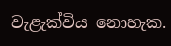වැළැක්විය නොහැක.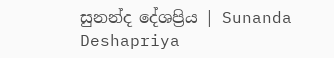සුනන්ද දේශප්‍රිය | Sunanda Deshapriya